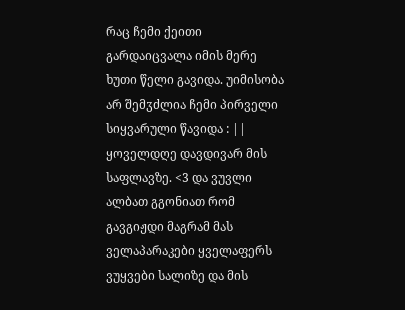რაც ჩემი ქეითი გარდაიცვალა იმის მერე ხუთი წელი გავიდა. უიმისობა არ შემჳძლია ჩემი პირველი სიყვარული წავიდა : || ყოველდღე დავდივარ მის საფლავზე. <3 და ვუვლი ალბათ გგონიათ რომ გავგიჟდი მაგრამ მას ველაპარაკები ყველაფერს ვუყვები სალიზე და მის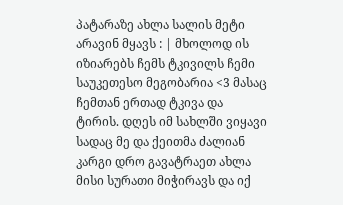პატარაზე ახლა სალის მეტი არავინ მყავს : | მხოლოდ ის იზიარებს ჩემს ტკივილს ჩემი საუკეთესო მეგობარია <3 მასაც ჩემთან ერთად ტკივა და ტირის. დღეს იმ სახლში ვიყავი სადაც მე და ქეითმა ძალიან კარგი დრო გავატრაეთ ახლა მისი სურათი მიჭირავს და იქ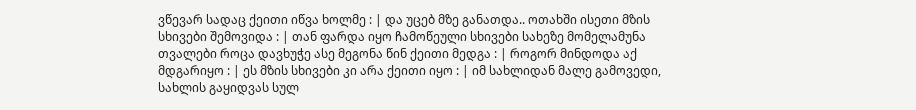ვწევარ სადაც ქეითი იწვა ხოლმე : | და უცებ მზე განათდა.. ოთახში ისეთი მზის სხივები შემოვიდა : | თან ფარდა იყო ჩამოწეული სხივები სახეზე მომელამუნა თვალები როცა დავხუჭე ასე მეგონა წინ ქეითი მედგა : | როგორ მინდოდა აქ მდგარიყო : | ეს მზის სხივები კი არა ქეითი იყო : | იმ სახლიდან მალე გამოვედი, სახლის გაყიდვას სულ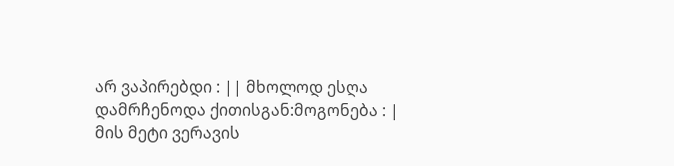არ ვაპირებდი : || მხოლოდ ესღა დამრჩენოდა ქითისგან:მოგონება : | მის მეტი ვერავის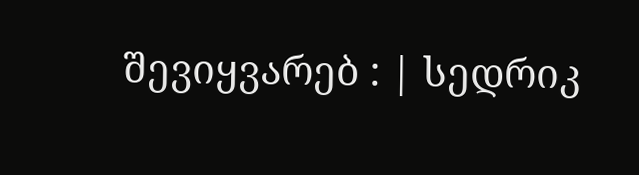შევიყვარებ : | სედრიკ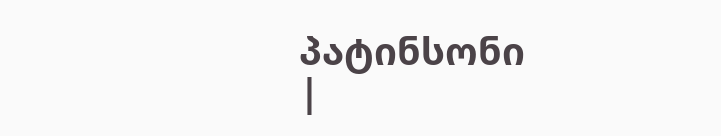პატინსონი
|